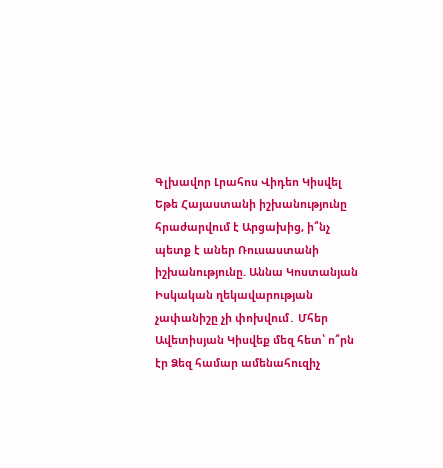Գլխավոր Լրահոս Վիդեո Կիսվել
Եթե Հայաստանի իշխանությունը հրաժարվում է Արցախից, ի՞նչ պետք է աներ Ռուսաստանի իշխանությունը. Աննա Կոստանյան Իսկական ղեկավարության չափանիշը չի փոխվում․ Մհեր Ավետիսյան Կիսվեք մեզ հետ՝ ո՞րն էր Ձեզ համար ամենահուզիչ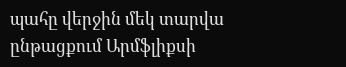պահը վերջին մեկ տարվա ընթացքում Արմֆլիքսի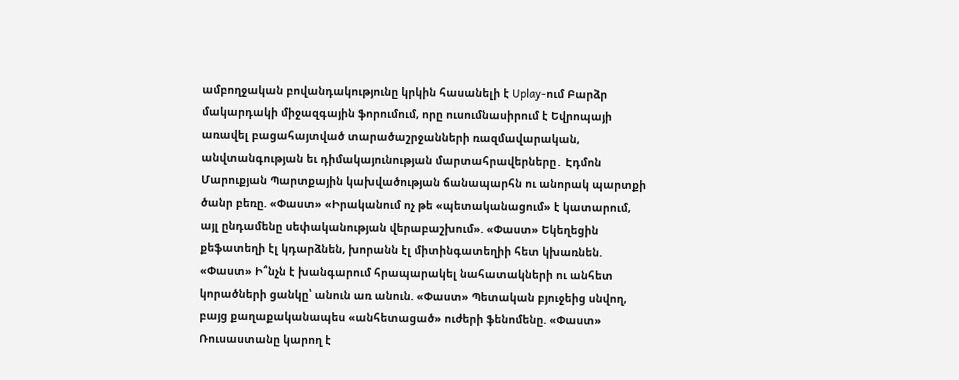ամբողջական բովանդակությունը կրկին հասանելի է Uplay-ում Բարձր մակարդակի միջազգային ֆորումում, որը ուսումնասիրում է Եվրոպայի առավել բացահայտված տարածաշրջանների ռազմավարական, անվտանգության եւ դիմակայունության մարտահրավերները․ Էդմոն Մարուքյան Պարտքային կախվածության ճանապարհն ու անորակ պարտքի ծանր բեռը. «Փաստ» «Իրականում ոչ թե «պետականացում» է կատարում, այլ ընդամենը սեփականության վերաբաշխում». «Փաստ» Եկեղեցին քեֆատեղի էլ կդարձնեն, խորանն էլ միտինգատեղիի հետ կխառնեն. «Փաստ» Ի՞նչն է խանգարում հրապարակել նահատակների ու անհետ կորածների ցանկը՝ անուն առ անուն. «Փաստ» Պետական բյուջեից սնվող, բայց քաղաքականապես «անհետացած» ուժերի ֆենոմենը. «Փաստ» Ռուսաստանը կարող է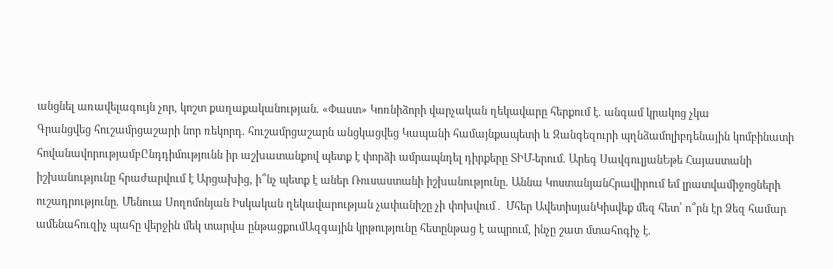անցնել առավելագույն չոր, կոշտ քաղաքականության. «Փաստ» Կոռնիձորի վարչական ղեկավարը հերքում է. անգամ կրակոց չկա
Գրանցվեց հուշամրցաշարի նոր ռեկորդ. հուշամրցաշարն անցկացվեց Կապանի համայնքապետի և Զանգեզուրի պղնձամոլիբդենային կոմբինատի հովանավորությամբԸնդդիմությունն իր աշխատանքով պետք է փորձի ամրապնդել դիրքերը ՏԻՄ-երում. Արեգ ՍավգուլյանԵթե Հայաստանի իշխանությունը հրաժարվում է Արցախից, ի՞նչ պետք է աներ Ռուսաստանի իշխանությունը. Աննա ԿոստանյանՀրավիրում եմ լրատվամիջոցների ուշադրությունը. Մենուա Սողոմոնյան Իսկական ղեկավարության չափանիշը չի փոխվում․ Մհեր ԱվետիսյանԿիսվեք մեզ հետ՝ ո՞րն էր Ձեզ համար ամենահուզիչ պահը վերջին մեկ տարվա ընթացքումԱզգային կրթությունը հետընթաց է ապրում, ինչը շատ մտահոգիչ է.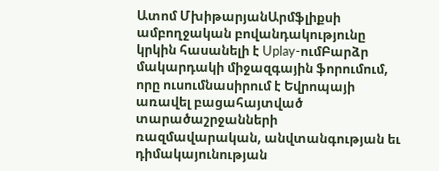Ատոմ ՄխիթարյանԱրմֆլիքսի ամբողջական բովանդակությունը կրկին հասանելի է Uplay-ումԲարձր մակարդակի միջազգային ֆորումում, որը ուսումնասիրում է Եվրոպայի առավել բացահայտված տարածաշրջանների ռազմավարական, անվտանգության եւ դիմակայունության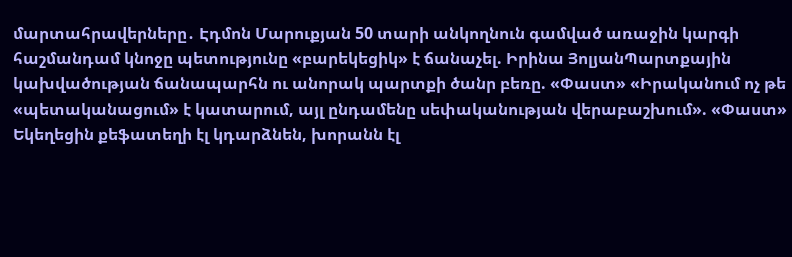մարտահրավերները․ Էդմոն Մարուքյան 50 տարի անկողնուն գամված առաջին կարգի հաշմանդամ կնոջը պետությունը «բարեկեցիկ» է ճանաչել. Իրինա ՅոլյանՊարտքային կախվածության ճանապարհն ու անորակ պարտքի ծանր բեռը. «Փաստ» «Իրականում ոչ թե «պետականացում» է կատարում, այլ ընդամենը սեփականության վերաբաշխում». «Փաստ» Եկեղեցին քեֆատեղի էլ կդարձնեն, խորանն էլ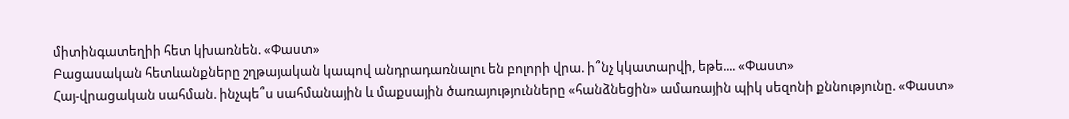միտինգատեղիի հետ կխառնեն. «Փաստ»
Բացասական հետևանքները շղթայական կապով անդրադառնալու են բոլորի վրա. ի՞նչ կկատարվի, եթե.... «Փաստ»
Հայ-վրացական սահման. ինչպե՞ս սահմանային և մաքսային ծառայությունները «հանձնեցին» ամառային պիկ սեզոնի քննությունը. «Փաստ»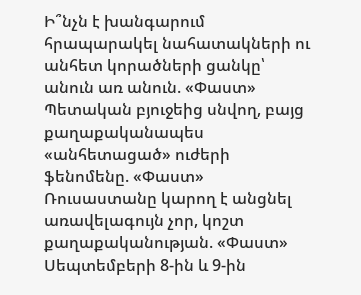Ի՞նչն է խանգարում հրապարակել նահատակների ու անհետ կորածների ցանկը՝ անուն առ անուն. «Փաստ» Պետական բյուջեից սնվող, բայց քաղաքականապես «անհետացած» ուժերի ֆենոմենը. «Փաստ» Ռուսաստանը կարող է անցնել առավելագույն չոր, կոշտ քաղաքականության. «Փաստ» Սեպտեմբերի 8-ին և 9-ին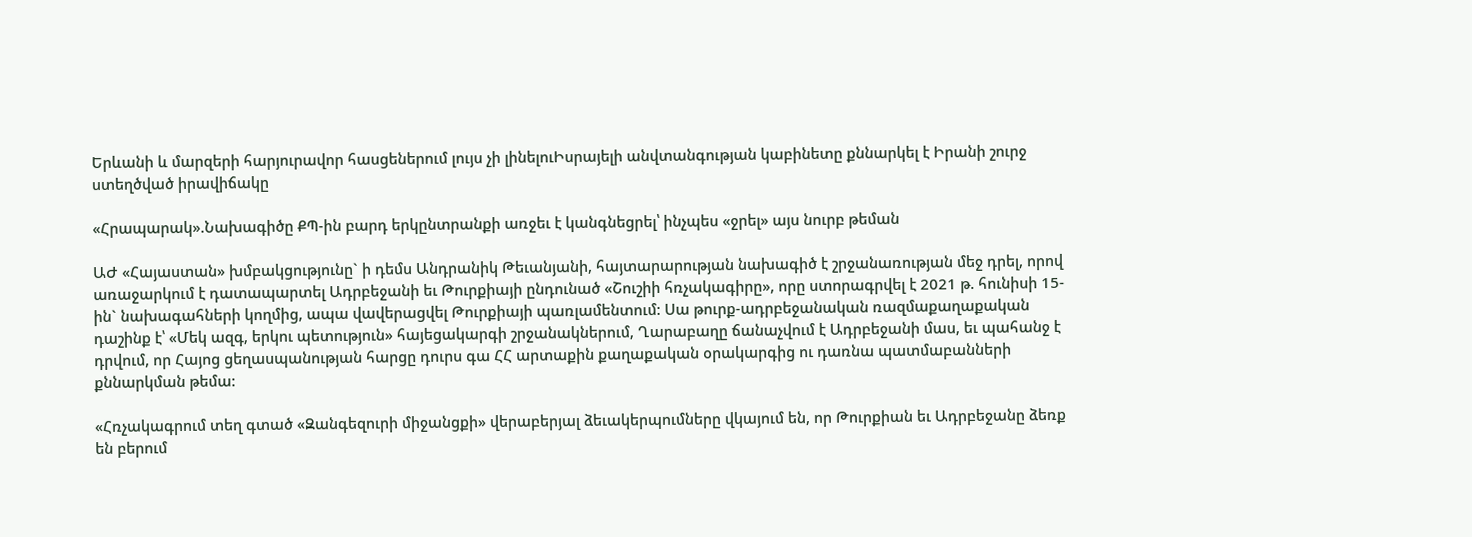Երևանի և մարզերի հարյուրավոր հասցեներում լույս չի լինելուԻսրայելի անվտանգության կաբինետը քննարկել է Իրանի շուրջ ստեղծված իրավիճակը

«Հրապարակ».Նախագիծը ՔՊ-ին բարդ երկընտրանքի առջեւ է կանգնեցրել՝ ինչպես «ջրել» այս նուրբ թեման

ԱԺ «Հայաստան» խմբակցությունը` ի դեմս Անդրանիկ Թեւանյանի, հայտարարության նախագիծ է շրջանառության մեջ դրել, որով առաջարկում է դատապարտել Ադրբեջանի եւ Թուրքիայի ընդունած «Շուշիի հռչակագիրը», որը ստորագրվել է 2021 թ. հունիսի 15-ին` նախագահների կողմից, ապա վավերացվել Թուրքիայի պառլամենտում: Սա թուրք-ադրբեջանական ռազմաքաղաքական դաշինք է՝ «Մեկ ազգ, երկու պետություն» հայեցակարգի շրջանակներում, Ղարաբաղը ճանաչվում է Ադրբեջանի մաս, եւ պահանջ է դրվում, որ Հայոց ցեղասպանության հարցը դուրս գա ՀՀ արտաքին քաղաքական օրակարգից ու դառնա պատմաբանների քննարկման թեմա:

«Հռչակագրում տեղ գտած «Զանգեզուրի միջանցքի» վերաբերյալ ձեւակերպումները վկայում են, որ Թուրքիան եւ Ադրբեջանը ձեռք են բերում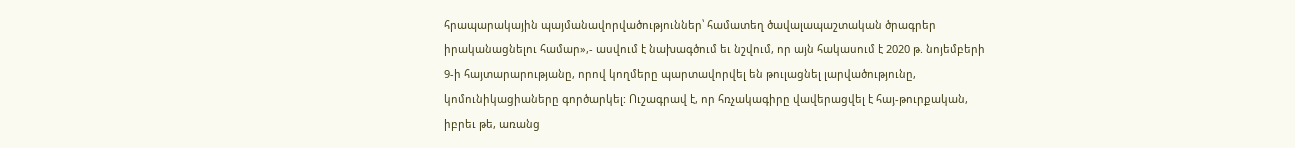հրապարակային պայմանավորվածություններ՝ համատեղ ծավալապաշտական ծրագրեր իրականացնելու համար»,- ասվում է նախագծում եւ նշվում, որ այն հակասում է 2020 թ. նոյեմբերի 9-ի հայտարարությանը, որով կողմերը պարտավորվել են թուլացնել լարվածությունը, կոմունիկացիաները գործարկել: Ուշագրավ է, որ հռչակագիրը վավերացվել է հայ-թուրքական, իբրեւ թե, առանց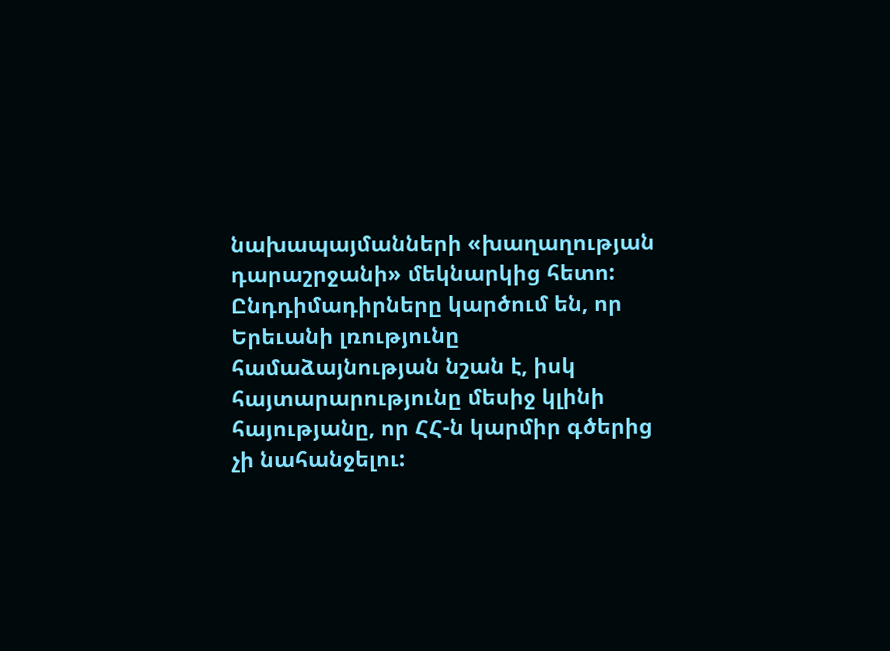նախապայմանների «խաղաղության դարաշրջանի» մեկնարկից հետո: Ընդդիմադիրները կարծում են, որ Երեւանի լռությունը համաձայնության նշան է, իսկ հայտարարությունը մեսիջ կլինի հայությանը, որ ՀՀ-ն կարմիր գծերից չի նահանջելու: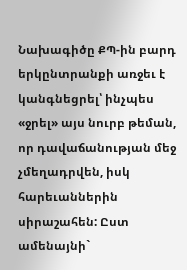Նախագիծը ՔՊ-ին բարդ երկընտրանքի առջեւ է կանգնեցրել՝ ինչպես «ջրել» այս նուրբ թեման, որ դավաճանության մեջ չմեղադրվեն, իսկ հարեւաններին սիրաշահեն: Ըստ ամենայնի`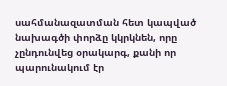սահմանազատման հետ կապված նախագծի փորձը կկրկնեն, որը չընդունվեց օրակարգ, քանի որ պարունակում էր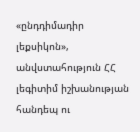«ընդդիմադիր լեքսիկոն», անվստահություն ՀՀ լեգիտիմ իշխանության հանդեպ ու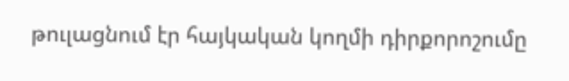թուլացնում էր հայկական կողմի դիրքորոշումը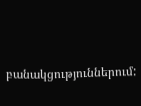բանակցություններում: